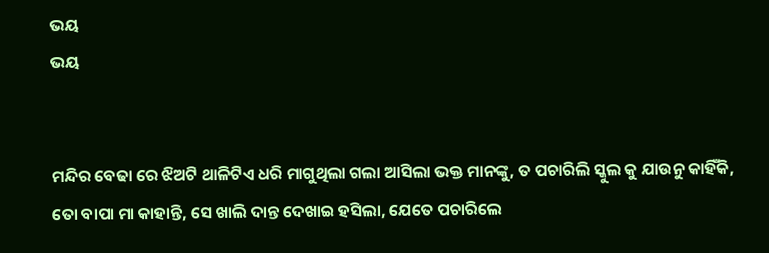ଭୟ
ଭୟ


ମନ୍ଦିର ବେଢା ରେ ଝିଅଟି ଥାଳିଟିଏ ଧରି ମାଗୁଥିଲା ଗଲା ଆସିଲା ଭକ୍ତ ମାନଙ୍କୁ, ତ ପଚାରିଲି ସ୍କୁଲ କୁ ଯାଉନୁ କାହିଁକି, ତୋ ବାପା ମା କାହାନ୍ତି, ସେ ଖାଲି ଦାନ୍ତ ଦେଖାଇ ହସିଲା, ଯେତେ ପଚାରିଲେ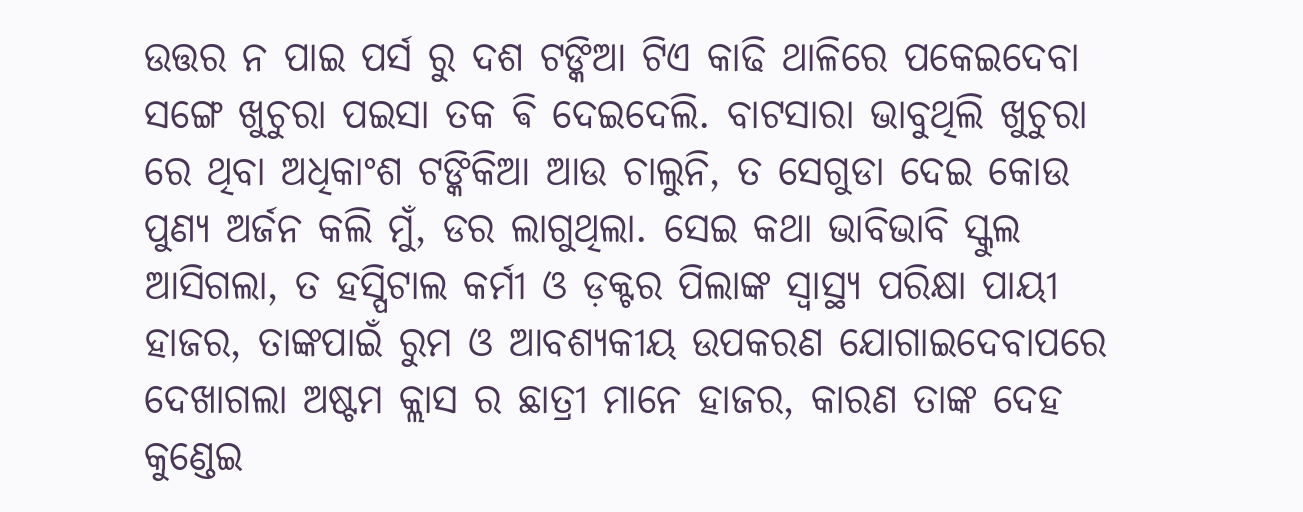ଉତ୍ତର ନ ପାଇ ପର୍ସ ରୁ ଦଶ ଟଙ୍କିଆ ଟିଏ କାଢି ଥାଳିରେ ପକେଇଦେବା ସଙ୍ଗେ ଖୁଚୁରା ପଇସା ତକ ଵି ଦେଇଦେଲି. ବାଟସାରା ଭାବୁଥିଲି ଖୁଚୁରା ରେ ଥିବା ଅଧିକାଂଶ ଟଙ୍କିକିଆ ଆଉ ଚାଲୁନି, ତ ସେଗୁଡା ଦେଇ କୋଉ ପୁଣ୍ୟ ଅର୍ଜନ କଲି ମୁଁ, ଡର ଲାଗୁଥିଲା. ସେଇ କଥା ଭାବିଭାବି ସ୍କୁଲ ଆସିଗଲା, ତ ହସ୍ପିଟାଲ କର୍ମୀ ଓ ଡ଼କ୍ଟର ପିଲାଙ୍କ ସ୍ୱାସ୍ଥ୍ୟ ପରିକ୍ଷା ପାୟୀ ହାଜର, ତାଙ୍କପାଇଁ ରୁମ ଓ ଆବଶ୍ୟକୀୟ ଉପକରଣ ଯୋଗାଇଦେବାପରେ ଦେଖାଗଲା ଅଷ୍ଟମ କ୍ଲାସ ର ଛାତ୍ରୀ ମାନେ ହାଜର, କାରଣ ତାଙ୍କ ଦେହ କୁଣ୍ଡେଇ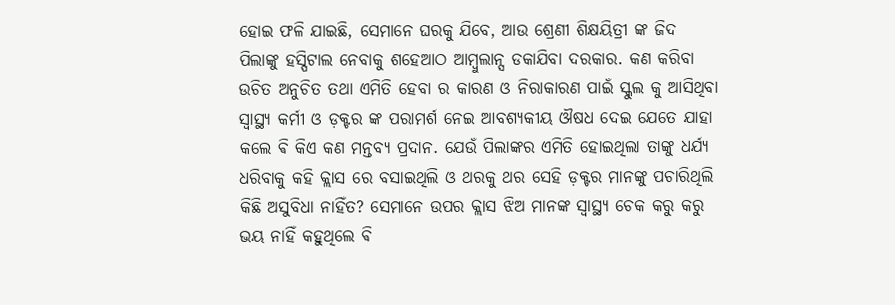ହୋଇ ଫଳି ଯାଇଛି, ସେମାନେ ଘରକୁ ଯିବେ, ଆଉ ଶ୍ରେଣୀ ଶିକ୍ଷୟିତ୍ରୀ ଙ୍କ ଜିଦ ପିଲାଙ୍କୁ ହସ୍ପିଟାଲ ନେବାକୁ ଶହେଆଠ ଆମ୍ବୁଲାନ୍ସ ଡକାଯିବା ଦରକାର. କଣ କରିବା ଉଚିତ ଅନୁଚିତ ତଥା ଏମିତି ହେବା ର କାରଣ ଓ ନିରାକାରଣ ପାଇଁ ସ୍କୁଲ କୁ ଆସିଥିବା ସ୍ୱାସ୍ଥ୍ୟ କର୍ମୀ ଓ ଡ଼କ୍ଟର ଙ୍କ ପରାମର୍ଶ ନେଇ ଆବଶ୍ୟକୀୟ ଔଷଧ ଦେଇ ଯେତେ ଯାହା କଲେ ଵି କିଏ କଣ ମନ୍ତବ୍ୟ ପ୍ରଦାନ. ଯେଉଁ ପିଲାଙ୍କର ଏମିତି ହୋଇଥିଲା ତାଙ୍କୁ ଧର୍ଯ୍ୟ ଧରିବାକୁ କହି କ୍ଲାସ ରେ ବସାଇଥିଲି ଓ ଥରକୁ ଥର ସେହି ଡ଼କ୍ଟର ମାନଙ୍କୁ ପଚାରିଥିଲି କିଛି ଅସୁବିଧା ନାହିଁତ? ସେମାନେ ଉପର କ୍ଲାସ ଝିଅ ମାନଙ୍କ ସ୍ୱାସ୍ଥ୍ୟ ଚେକ କରୁ କରୁ ଭୟ ନାହିଁ କହୁଥିଲେ ଵି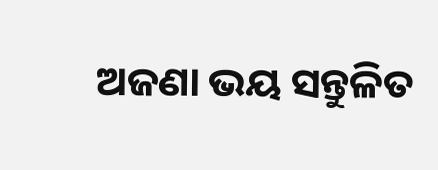ଅଜଣା ଭୟ ସନ୍ତୁଳିତ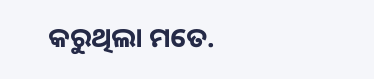କରୁଥିଲା ମତେ.